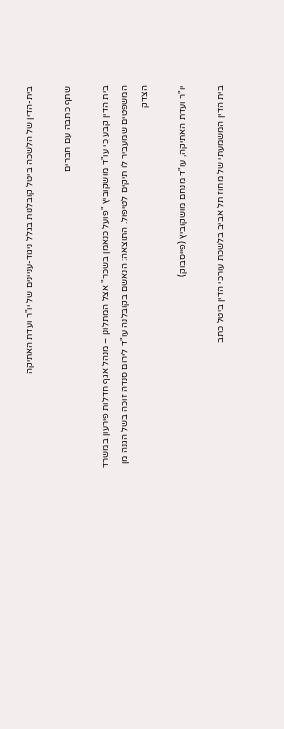בית-הדין של הלשכה ביטל קובלנות בגלל ניגוד-עניינים של יו"ר ועדת האתיקה

שתף כתבה עם חברים

בית הדין קבע כי עו"ד מושקוביץ "פועל כנאמן בשכר" אצל המתלונן – מנהל אגף חדלות פירעון במשרד המשפטים שמעביר לו תיקים לטיפול. התוצאה: הנאשם בקובלנה עו"ד לירום סנדה זוכה בשל הגנה מן הצדק

יו"ר ועדת האתיקה, עו"ד מנחם מושקוביץ (פייסבוק)

בית הדין המשמעתי של מחוז תל אביב בלשכת עורכי הדין ביטל כתב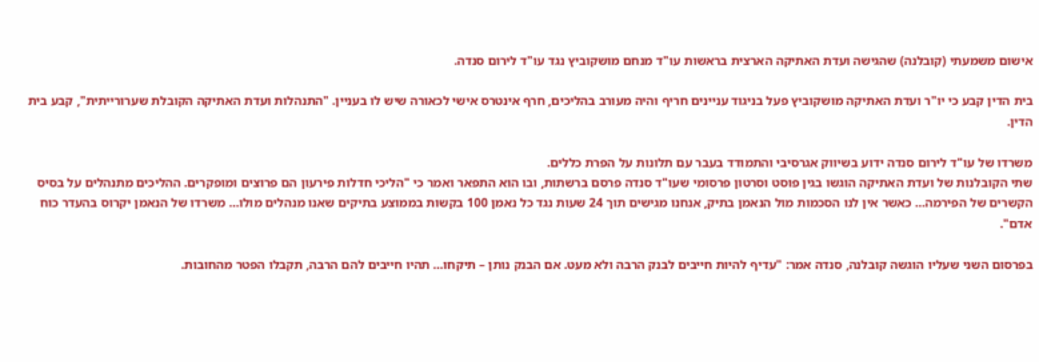אישום משמעתי (קובלנה) שהגישה ועדת האתיקה הארצית בראשות עו"ד מנחם מושקוביץ נגד עו"ד לירום סנדה.

בית הדין קבע כי יו"ר ועדת האתיקה מושקוביץ פעל בניגוד עניינים חריף והיה מעורב בהליכים, חרף אינטרס אישי לכאורה שיש לו בעניין. "התנהלות ועדת האתיקה הקובלת שערורייתית", קבע בית הדין.

משרדו של עו"ד לירום סנדה ידוע בשיווק אגרסיבי והתמודד בעבר עם תלונות על הפרת כללים.
שתי הקובלנות של ועדת האתיקה הוגשו בגין פוסט וסרטון פרסומי שעו"ד סנדה פרסם ברשתות, ובו הוא התפאר ואמר כי "הליכי חדלות פירעון הם פרוצים ומופקרים. ההליכים מתנהלים על בסיס הקשרים של הפירמה… כאשר אין לנו הסכמות מול הנאמן בתיק, אנחנו מגישים תוך 24 שעות נגד כל נאמן 100 בקשות בממוצע בתיקים שאנו מנהלים מולו… משרדו של הנאמן יקרוס בהעדר כוח אדם".

בפרסום השני שעליו הוגשה קובלנה, סנדה אמר: "עדיף להיות חייבים לבנק הרבה ולא מעט. אם הבנק נותן – תיקחו… תהיו חייבים להם הרבה, תקבלו הפטר מהחובות.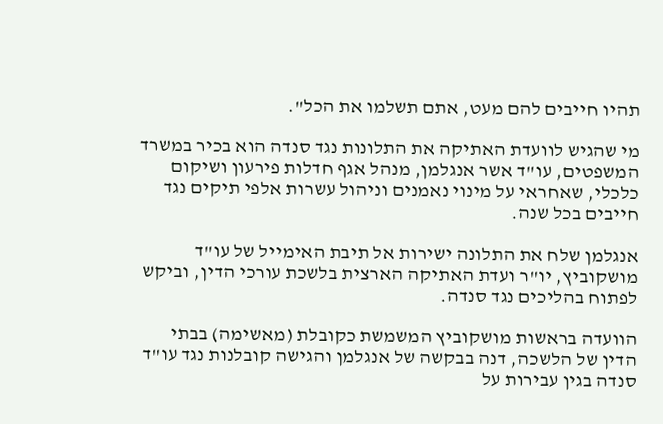תהיו חייבים להם מעט, אתם תשלמו את הכל".

מי שהגיש לוועדת האתיקה את התלונות נגד סנדה הוא בכיר במשרד המשפטים, עו"ד אשר אנגלמן, מנהל אגף חדלות פירעון ושיקום כלכלי, שאחראי על מינוי נאמנים וניהול עשרות אלפי תיקים נגד חייבים בכל שנה.

אנגלמן שלח את התלונה ישירות אל תיבת האימייל של עו"ד מושקוביץ, יו"ר ועדת האתיקה הארצית בלשכת עורכי הדין, וביקש לפתוח בהליכים נגד סנדה.

הוועדה בראשות מושקוביץ המשמשת כקובלת (מאשימה) בבתי הדין של הלשכה, דנה בבקשה של אנגלמן והגישה קובלנות נגד עו"ד סנדה בגין עבירות על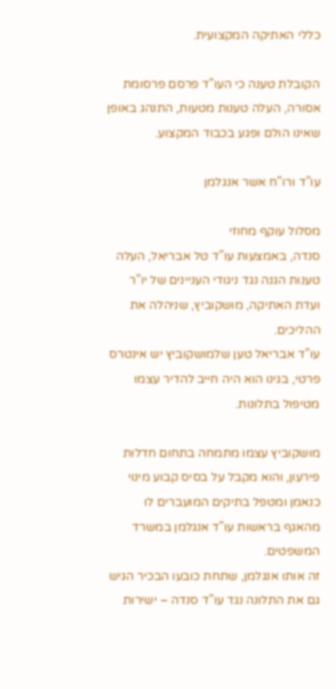כללי האתיקה המקצועית.

הקובלת טענה כי העו"ד פרסם פרסומת אסורה, העלה טענות מטעות, התנהג באופן שאינו הולם ופגע בכבוד המקצוע.

עו"ד ורו"ח אשר אנגלמן

מסלול עוקף מחוזי
סנדה, באמצעות עו"ד טל אבריאל, העלה טענות הגנה נגד ניגודי העניינים של יו"ר ועדת האתיקה, מושקוביץ, שניהלה את ההליכים.
עו"ד אבריאל טען שלמושקוביץ יש אינטרס פרטי, בגינו הוא היה חייב להדיר עצמו מטיפול בתלונות.

מושקוביץ עצמו מתמחה בתחום חדלות פירעון, והוא מקבל על בסיס קבוע מינוי כנאמן ומטפל בתיקים המועברים לו מהאגף בראשות עו"ד אנגלמן במשרד המשפטים.
זה אותו אנגלמן, שתחת כובעו הבכיר הגיש גם את התלונה נגד עו"ד סנדה – ישירות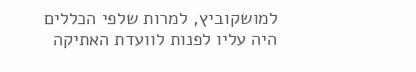למושקוביץ, למרות שלפי הכללים היה עליו לפנות לוועדת האתיקה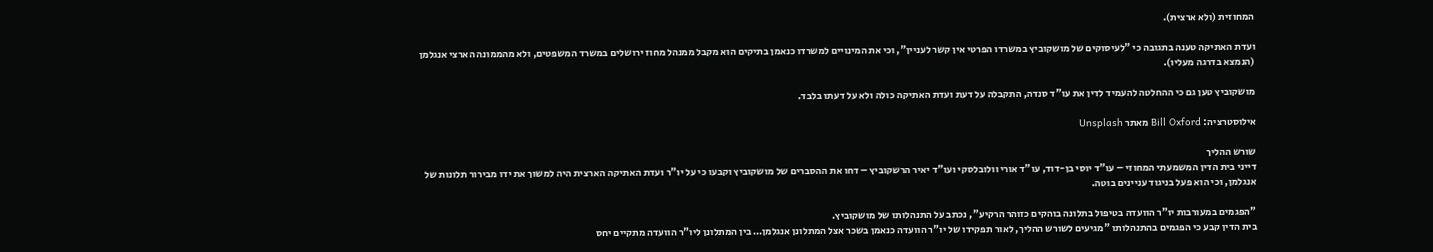המחוזית (ולא ארצית).

ועדת האתיקה טענה בתגובה כי "לעיסוקים של מושקוביץ במשרדו הפרטי אין קשר לעניין", וכי את המינויים למשרדו כנאמן בתיקים הוא מקבל ממנהל מחוז ירושלים במשרד המשפטים, ולא מהממונה הארצי אנגלמן (הנמצא בדרגה מעליו).

מושקוביץ טען גם כי ההחלטה להעמיד לדין את עו"ד סנדה, התקבלה על דעת ועדת האתיקה כולה ולא על דעתו בלבד.

אילוסטרציה: Bill Oxford מאתר Unsplash

שורש ההליך
דייני בית הדין המשמעתי המחוזי – עו"ד יוסי בן-דוד, עו"ד אורי וולובלסקי ועו"ד יאיר הרשקוביץ – דחו את ההסברים של מושקוביץ וקבעו כי על יו"ר ועדת האתיקה הארצית היה למשוך את ידו מבירור תלונות של אנגלמן, וכי הוא פעל בניגוד עניינים בוטה.

"הפגמים במעורבות יו"ר הוועדה בטיפול בתלונה בוהקים כזוהר הרקיע", נכתב על התנהלותו של מושקוביץ.
בית הדין קבע כי הפגמים בהתנהלותו "מגיעים לשורש ההליך, לאור תפקידו של יו"ר הוועדה כנאמן בשכר אצל המתלונן אנגלמן… בין המתלונן ליו"ר הוועדה מתקיים יחס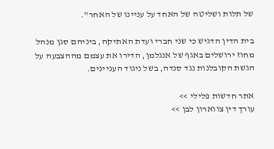של תלות ושליטה של האחד על עניינו של האחר".

בית הדין הדגיש כי שני חברי ועדת האתיקה, ביניהם סגן מנהל מחוז ירושלים באגף של אנגלמן, הדירו את עצמם מההצבעה על הגשת הקובלנות נגד סנדה, בשל ניגוד העניינים.

אתר חדשות פלילי >>
עורך דין צווארון לבן >>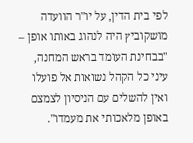לפי בית הדין, על יו"ר הוועדה מושקוביץ היה לנהוג באותו אופן – "בבחינת העומד בראש המחנה, עיני כל הקהל נשואות אל פועלו ואין להשלים עם הניסיון לצמצם באופן מלאכותי את מעמדו".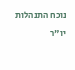נוכח התנהלות יו"ר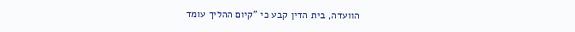הוועדה, בית הדין קבע כי "קיום ההליך עומד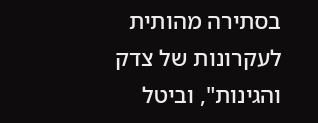בסתירה מהותית לעקרונות של צדק והגינות", וביטל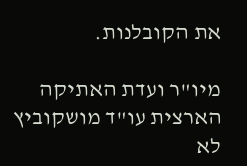את הקובלנות.

מיו"ר ועדת האתיקה הארצית עו"ד מושקוביץ לא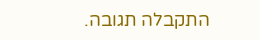התקבלה תגובה.